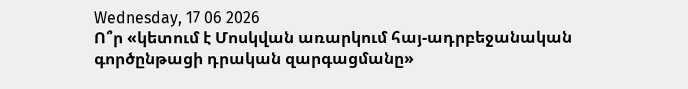Wednesday, 17 06 2026
Ո՞ր «կետում է Մոսկվան առարկում հայ-ադրբեջանական գործընթացի դրական զարգացմանը»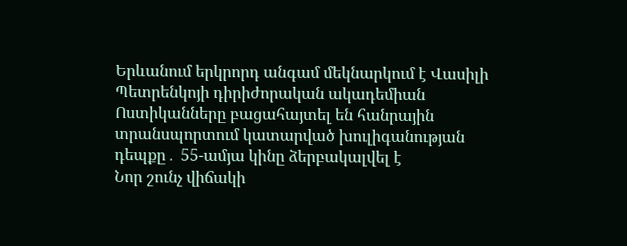Երևանում երկրորդ անգամ մեկնարկում է Վասիլի Պետրենկոյի դիրիժորական ակադեմիան
Ոստիկանները բացահայտել են հանրային տրանսպորտում կատարված խուլիգանության դեպքը․ 55-ամյա կինը ձերբակալվել է
Նոր շունչ վիճակի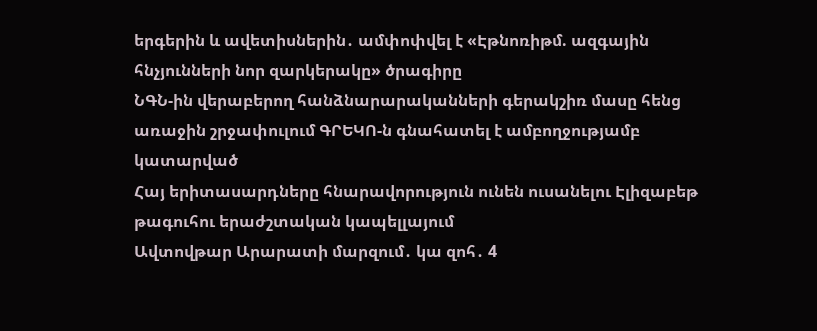երգերին և ավետիսներին․ ամփոփվել է «Էթնոռիթմ. ազգային հնչյունների նոր զարկերակը» ծրագիրը
ՆԳՆ-ին վերաբերող հանձնարարականների գերակշիռ մասը հենց առաջին շրջափուլում ԳՐԵԿՈ-ն գնահատել է ամբողջությամբ կատարված
Հայ երիտասարդները հնարավորություն ունեն ուսանելու Էլիզաբեթ թագուհու երաժշտական կապելլայում
Ավտովթար Արարատի մարզում․ կա զոհ․ 4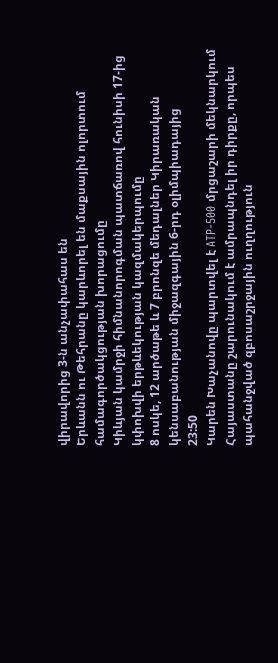վիրավորից 3-ն անչափահաս են
Երևանն ու Թեհրանը կարևորել են մաքսային ոլորտում համագործակցության խորացումը
Կիևյան կամրջի հիմնանորոգման պատճառով հունիսի 17-ից կփոխվի երթևեկության կազմակերպումը
8 ոսկե, 12 արծաթե և 7 բրոնզե մեդալներ Կիրառական կենսաբանության միջազգային 6-րդ օլիմպիադայից
23:50
Կարեն Խաչանովը պարտվել է ATP-500 մրցաշարի մեկնարկում
Հայաստանը շարունակում է ամրապնդել իր դիրքը, որպես պահանջված զբոսաշրջային ուղղություն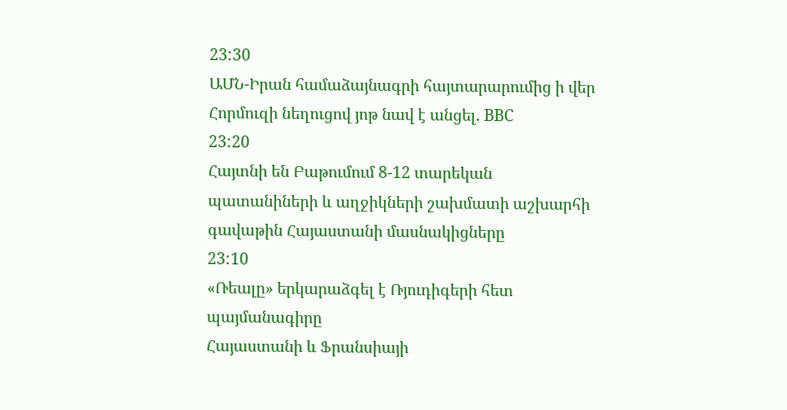23:30
ԱՄՆ-Իրան համաձայնագրի հայտարարումից ի վեր Հորմուզի նեղուցով յոթ նավ է անցել. BBC
23:20
Հայտնի են Բաթումում 8-12 տարեկան պատանիների և աղջիկների շախմատի աշխարհի գավաթին Հայաստանի մասնակիցները
23:10
«Ռեալը» երկարաձգել է Ռյուդիգերի հետ պայմանագիրը
Հայաստանի և Ֆրանսիայի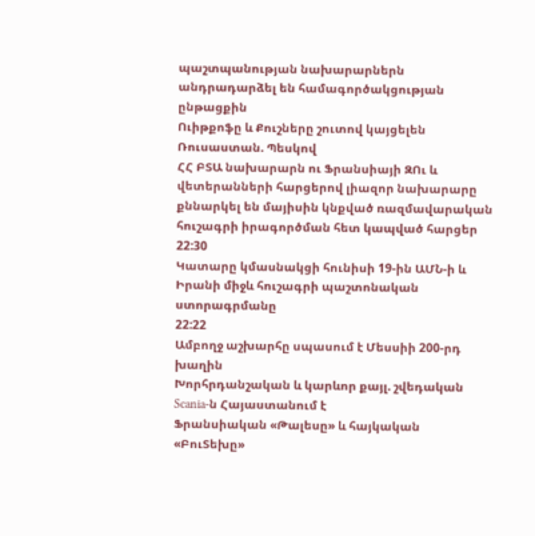պաշտպանության նախարարներն անդրադարձել են համագործակցության ընթացքին
Ուիթքոֆը և Քուշները շուտով կայցելեն Ռուսաստան. Պեսկով
ՀՀ ԲՏԱ նախարարն ու Ֆրանսիայի ԶՈւ և վետերանների հարցերով լիազոր նախարարը քննարկել են մայիսին կնքված ռազմավարական հուշագրի իրագործման հետ կապված հարցեր
22:30
Կատարը կմասնակցի հունիսի 19-ին ԱՄՆ-ի և Իրանի միջև հուշագրի պաշտոնական ստորագրմանը
22:22
Ամբողջ աշխարհը սպասում է Մեսսիի 200-րդ խաղին
Խորհրդանշական և կարևոր քայլ. շվեդական Scania-ն Հայաստանում է
Ֆրանսիական «Թալեսը» և հայկական «ԲուՏեխը»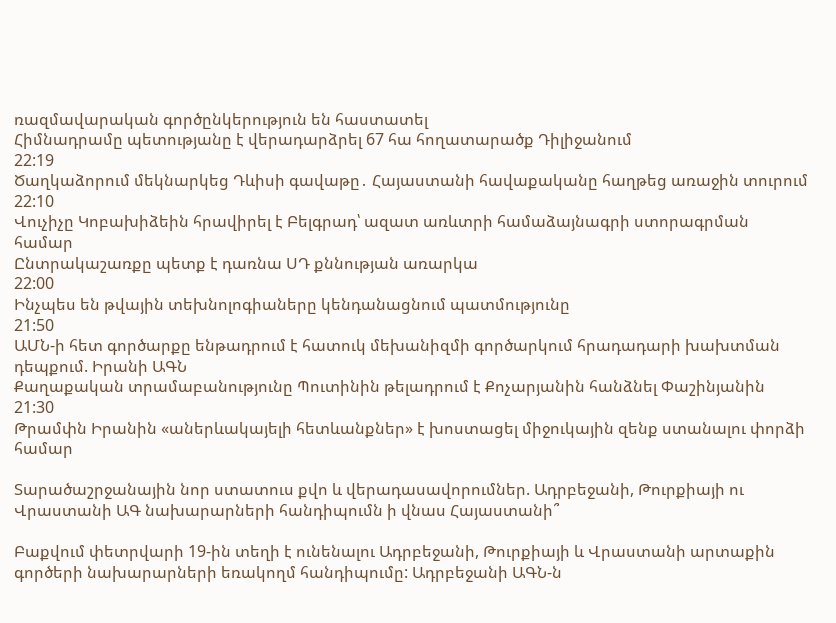ռազմավարական գործընկերություն են հաստատել
Հիմնադրամը պետությանը է վերադարձրել 67 հա հողատարածք Դիլիջանում
22:19
Ծաղկաձորում մեկնարկեց Դևիսի գավաթը․ Հայաստանի հավաքականը հաղթեց առաջին տուրում
22:10
Վուչիչը Կոբախիձեին հրավիրել է Բելգրադ՝ ազատ առևտրի համաձայնագրի ստորագրման համար
Ընտրակաշառքը պետք է դառնա ՍԴ քննության առարկա
22:00
Ինչպես են թվային տեխնոլոգիաները կենդանացնում պատմությունը
21:50
ԱՄՆ-ի հետ գործարքը ենթադրում է հատուկ մեխանիզմի գործարկում հրադադարի խախտման դեպքում. Իրանի ԱԳՆ
Քաղաքական տրամաբանությունը Պուտինին թելադրում է Քոչարյանին հանձնել Փաշինյանին
21:30
Թրամփն Իրանին «աներևակայելի հետևանքներ» է խոստացել միջուկային զենք ստանալու փորձի համար

Տարածաշրջանային նոր ստատուս քվո և վերադասավորումներ. Ադրբեջանի, Թուրքիայի ու Վրաստանի ԱԳ նախարարների հանդիպումն ի վնաս Հայաստանի՞

Բաքվում փետրվարի 19-ին տեղի է ունենալու Ադրբեջանի, Թուրքիայի և Վրաստանի արտաքին գործերի նախարարների եռակողմ հանդիպումը: Ադրբեջանի ԱԳՆ-ն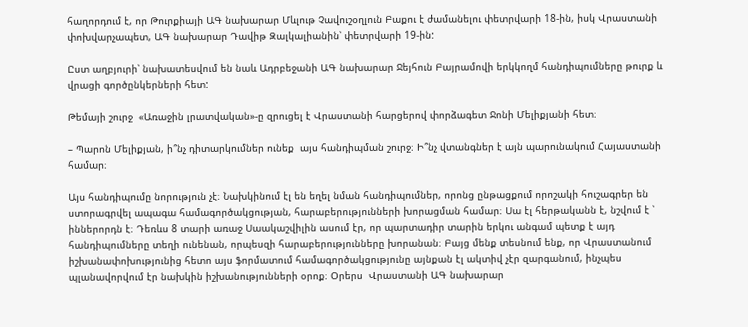հաղորդում է, որ Թուրքիայի ԱԳ նախարար Մևլութ Չավուշօղլուն Բաքու է ժամանելու փետրվարի 18-ին, իսկ Վրաստանի փոխվարչապետ, ԱԳ նախարար Դավիթ Զալկալիանին՝ փետրվարի 19-ին:

Ըստ աղբյուրի՝ նախատեսվում են նաև Ադրբեջանի ԱԳ նախարար Ջեյհուն Բայրամովի երկկողմ հանդիպումները թուրք և վրացի գործընկերների հետ:

Թեմայի շուրջ  «Առաջին լրատվական»-ը զրուցել է Վրաստանի հարցերով փորձագետ Ջոնի Մելիքյանի հետ։

– Պարոն Մելիքյան, ի՞նչ դիտարկումներ ունեք  այս հանդիպման շուրջ։ Ի՞նչ վտանգներ է այն պարունակում Հայաստանի համար։

Այս հանդիպումը նորություն չէ։ Նախկինում էլ են եղել նման հանդիպումներ, որոնց ընթացքում որոշակի հուշագրեր են ստորագրվել ապագա համագործակցության, հարաբերությունների խորացման համար։ Սա էլ հերթականն է, նշվում է ՝ իններորդն է։ Դեռևս 8 տարի առաջ Սաակաշվիլին ասում էր, որ պարտադիր տարին երկու անգամ պետք է այդ հանդիպումները տեղի ունենան, որպեսզի հարաբերությունները խորանան։ Բայց մենք տեսնում ենք, որ Վրաստանում իշխանափոխությունից հետո այս ֆորմատում համագործակցությունը այնքան էլ ակտիվ չէր զարգանում, ինչպես պլանավորվում էր նախկին իշխանությունների օրոք։ Օրերս  Վրաստանի ԱԳ նախարար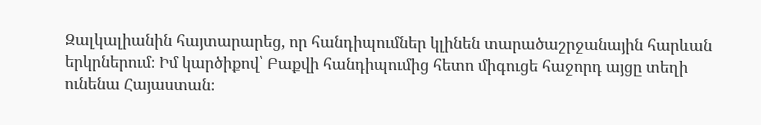Զալկալիանին հայտարարեց, որ հանդիպումներ կլինեն տարածաշրջանային հարևան երկրներում։ Իմ կարծիքով՝ Բաքվի հանդիպումից հետո միգուցե հաջորդ այցը տեղի ունենա Հայաստան։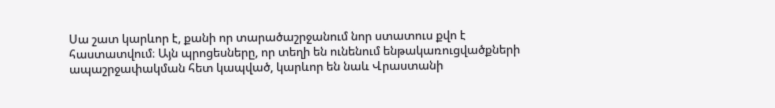Սա շատ կարևոր է, քանի որ տարածաշրջանում նոր ստատուս քվո է հաստատվում։ Այն պրոցեսները, որ տեղի են ունենում ենթակառուցվածքների ապաշրջափակման հետ կապված, կարևոր են նաև Վրաստանի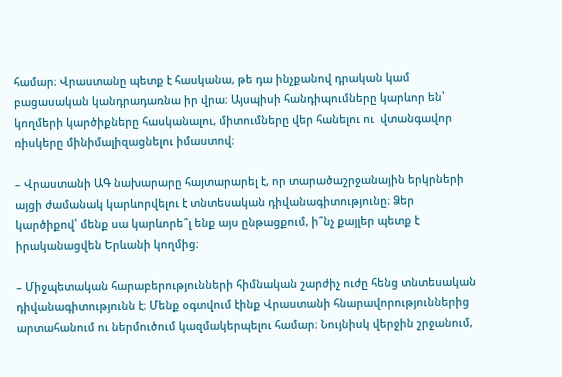համար։ Վրաստանը պետք է հասկանա, թե դա ինչքանով դրական կամ բացասական կանդրադառնա իր վրա։ Այսպիսի հանդիպումները կարևոր են՝ կողմերի կարծիքները հասկանալու, միտումները վեր հանելու ու  վտանգավոր ռիսկերը մինիմալիզացնելու իմաստով։

– Վրաստանի ԱԳ նախարարը հայտարարել է, որ տարածաշրջանային երկրների այցի ժամանակ կարևորվելու է տնտեսական դիվանագիտությունը։ Ձեր կարծիքով՝ մենք սա կարևորե՞լ ենք այս ընթացքում, ի՞նչ քայլեր պետք է իրականացվեն Երևանի կողմից։

– Միջպետական հարաբերությունների հիմնական շարժիչ ուժը հենց տնտեսական դիվանագիտությունն է։ Մենք օգտվում էինք Վրաստանի հնարավորություններից արտահանում ու ներմուծում կազմակերպելու համար։ Նույնիսկ վերջին շրջանում,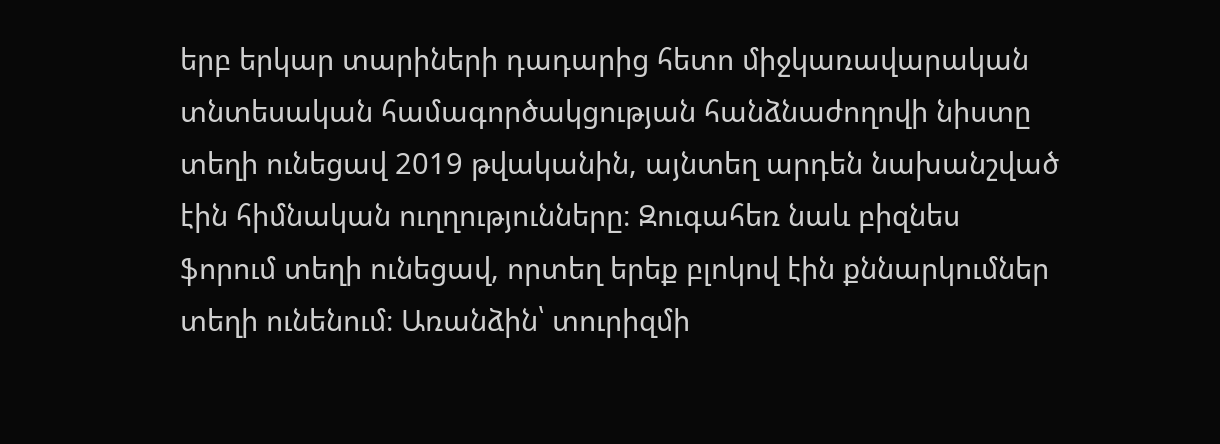երբ երկար տարիների դադարից հետո միջկառավարական տնտեսական համագործակցության հանձնաժողովի նիստը տեղի ունեցավ 2019 թվականին, այնտեղ արդեն նախանշված էին հիմնական ուղղությունները։ Զուգահեռ նաև բիզնես ֆորում տեղի ունեցավ, որտեղ երեք բլոկով էին քննարկումներ տեղի ունենում։ Առանձին՝ տուրիզմի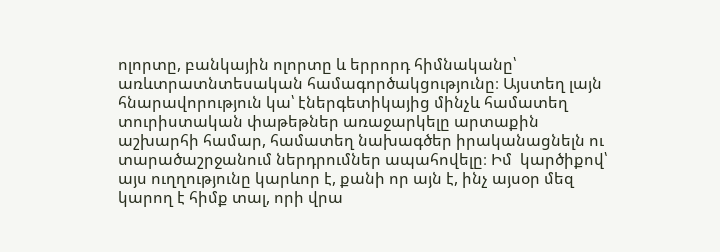ոլորտը, բանկային ոլորտը և երրորդ հիմնականը՝ առևտրատնտեսական համագործակցությունը։ Այստեղ լայն հնարավորություն կա՝ էներգետիկայից մինչև համատեղ տուրիստական փաթեթներ առաջարկելը արտաքին աշխարհի համար, համատեղ նախագծեր իրականացնելն ու տարածաշրջանում ներդրումներ ապահովելը։ Իմ  կարծիքով՝ այս ուղղությունը կարևոր է, քանի որ այն է, ինչ այսօր մեզ կարող է հիմք տալ, որի վրա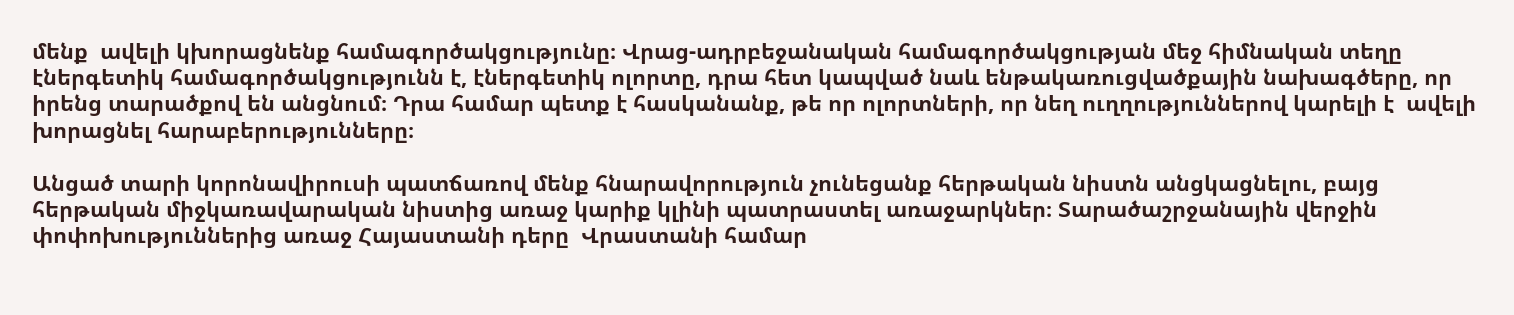մենք  ավելի կխորացնենք համագործակցությունը։ Վրաց-ադրբեջանական համագործակցության մեջ հիմնական տեղը էներգետիկ համագործակցությունն է, էներգետիկ ոլորտը, դրա հետ կապված նաև ենթակառուցվածքային նախագծերը, որ իրենց տարածքով են անցնում։ Դրա համար պետք է հասկանանք, թե որ ոլորտների, որ նեղ ուղղություններով կարելի է  ավելի խորացնել հարաբերությունները։

Անցած տարի կորոնավիրուսի պատճառով մենք հնարավորություն չունեցանք հերթական նիստն անցկացնելու, բայց հերթական միջկառավարական նիստից առաջ կարիք կլինի պատրաստել առաջարկներ։ Տարածաշրջանային վերջին փոփոխություններից առաջ Հայաստանի դերը  Վրաստանի համար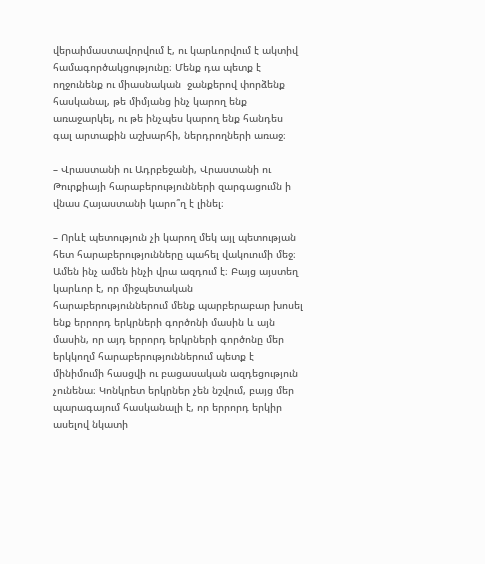վերաիմաստավորվում է, ու կարևորվում է ակտիվ համագործակցությունը։ Մենք դա պետք է ողջունենք ու միասնական  ջանքերով փորձենք հասկանալ, թե միմյանց ինչ կարող ենք առաջարկել, ու թե ինչպես կարող ենք հանդես գալ արտաքին աշխարհի, ներդրողների առաջ։

– Վրաստանի ու Ադրբեջանի, Վրաստանի ու Թուրքիայի հարաբերությունների զարգացումն ի վնաս Հայաստանի կարո՞ղ է լինել։

– Որևէ պետություն չի կարող մեկ այլ պետության հետ հարաբերությունները պահել վակուումի մեջ։ Ամեն ինչ ամեն ինչի վրա ազդում է։ Բայց այստեղ կարևոր է, որ միջպետական հարաբերություններում մենք պարբերաբար խոսել ենք երրորդ երկրների գործոնի մասին և այն մասին, որ այդ երրորդ երկրների գործոնը մեր երկկողմ հարաբերություններում պետք է մինիմումի հասցվի ու բացասական ազդեցություն չունենա։ Կոնկրետ երկրներ չեն նշվում, բայց մեր պարագայում հասկանալի է, որ երրորդ երկիր ասելով նկատի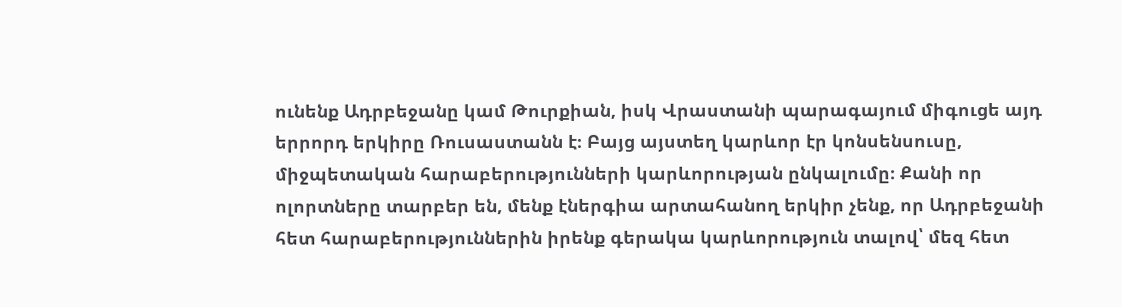ունենք Ադրբեջանը կամ Թուրքիան, իսկ Վրաստանի պարագայում միգուցե այդ երրորդ երկիրը Ռուսաստանն է։ Բայց այստեղ կարևոր էր կոնսենսուսը, միջպետական հարաբերությունների կարևորության ընկալումը։ Քանի որ ոլորտները տարբեր են, մենք էներգիա արտահանող երկիր չենք, որ Ադրբեջանի հետ հարաբերություններին իրենք գերակա կարևորություն տալով՝ մեզ հետ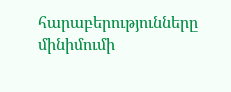հարաբերությունները մինիմումի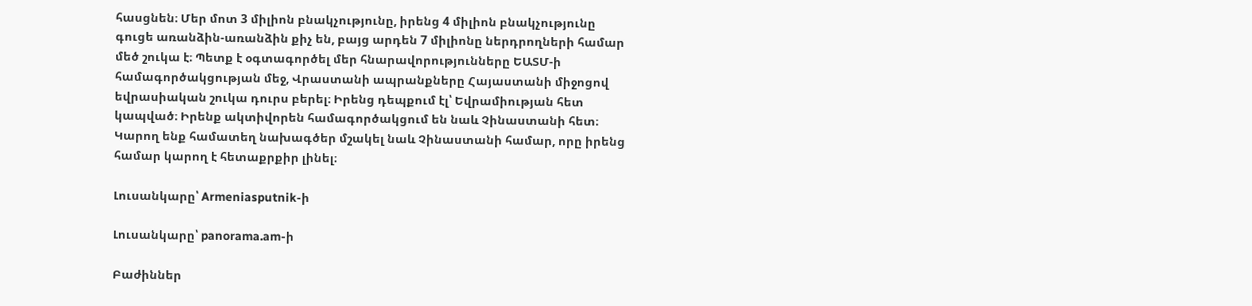հասցնեն։ Մեր մոտ 3 միլիոն բնակչությունը, իրենց 4 միլիոն բնակչությունը գուցե առանձին-առանձին քիչ են, բայց արդեն 7 միլիոնը ներդրողների համար մեծ շուկա է։ Պետք է օգտագործել մեր հնարավորությունները ԵԱՏՄ-ի համագործակցության մեջ, Վրաստանի ապրանքները Հայաստանի միջոցով եվրասիական շուկա դուրս բերել։ Իրենց դեպքում էլ՝ Եվրամիության հետ կապված։ Իրենք ակտիվորեն համագործակցում են նաև Չինաստանի հետ։ Կարող ենք համատեղ նախագծեր մշակել նաև Չինաստանի համար, որը իրենց համար կարող է հետաքրքիր լինել։

Լուսանկարը՝ Armeniasputnik-ի

Լուսանկարը՝ panorama.am-ի

Բաժիններ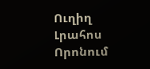Ուղիղ
Լրահոս
Որոնում